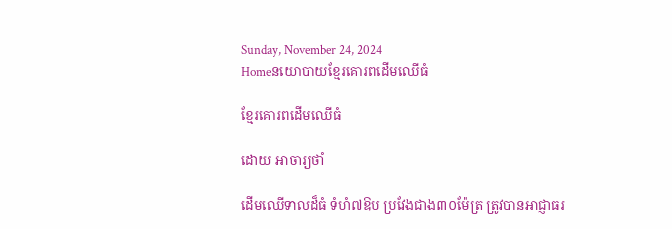Sunday, November 24, 2024
Homeនយោបាយខ្មែរគោរពដើមឈើធំ

ខ្មែរគោរពដើមឈើធំ

ដោយ អាចារ្យថាំ

ដើមឈើទាលដ៏ធំ ទំហំ៧ឱប ប្រវែងជាង៣០ម៉ែត្រ ត្រូវបានអាជ្ញាធរ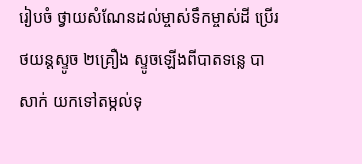រៀបចំ ថ្វាយសំណែនដល់ម្ចាស់ទឹកម្ចាស់ដី ប្រើរថយន្តស្ទូច ២គ្រឿង ស្ទូចឡើងពីបាតទន្លេ បាសាក់ យកទៅតម្កល់ទុ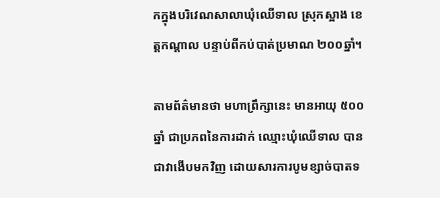កក្នុងបរិវេណសាលាឃុំឈើទាល ស្រុកស្អាង ខេត្តកណ្តាល បន្ទាប់ពីកប់បាត់ប្រមាណ ២០០ឆ្នាំ។

តាមព័ត៌មានថា មហាព្រឹក្សានេះ មានអាយុ ៥០០ឆ្នាំ ជាប្រភពនៃការដាក់ ឈ្មោះឃុំឈើទាល បានជាវាងើបមកវិញ ដោយសារការបូមខ្សាច់បាតទ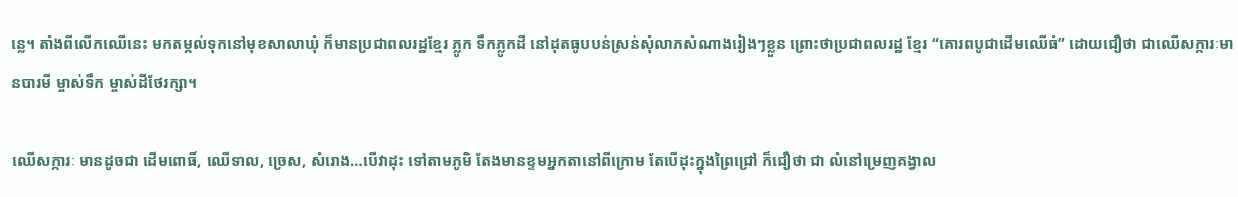ន្លេ។ តាំងពីលើកឈើនេះ មកតម្កល់ទុកនៅមុខសាលាឃុំ ក៏មានប្រជាពលរដ្ឋខ្មែរ ភ្លូក ទឹកភ្លូកដី នៅដុតធូបបន់ស្រន់សុំលាភសំណាងរៀងៗខ្លួន ព្រោះថាប្រជាពលរដ្ឋ ខ្មែរ “គោរពបូជាដើមឈើធំ” ដោយជឿថា ជាឈើសក្ការៈមានបារមី ម្ចាស់ទឹក ម្ចាស់ដីថែរក្សា។

ឈើសក្ការៈ មានដូចជា ដើមពោធិ៍, ឈើទាល, ច្រេស, សំរោង…បើវាដុះ ទៅតាមភូមិ តែងមានខ្ទមអ្នកតានៅពីក្រោម តែបើដុះក្នុងព្រៃជ្រៅ ក៏ជឿថា ជា លំនៅម្រេញគង្វាល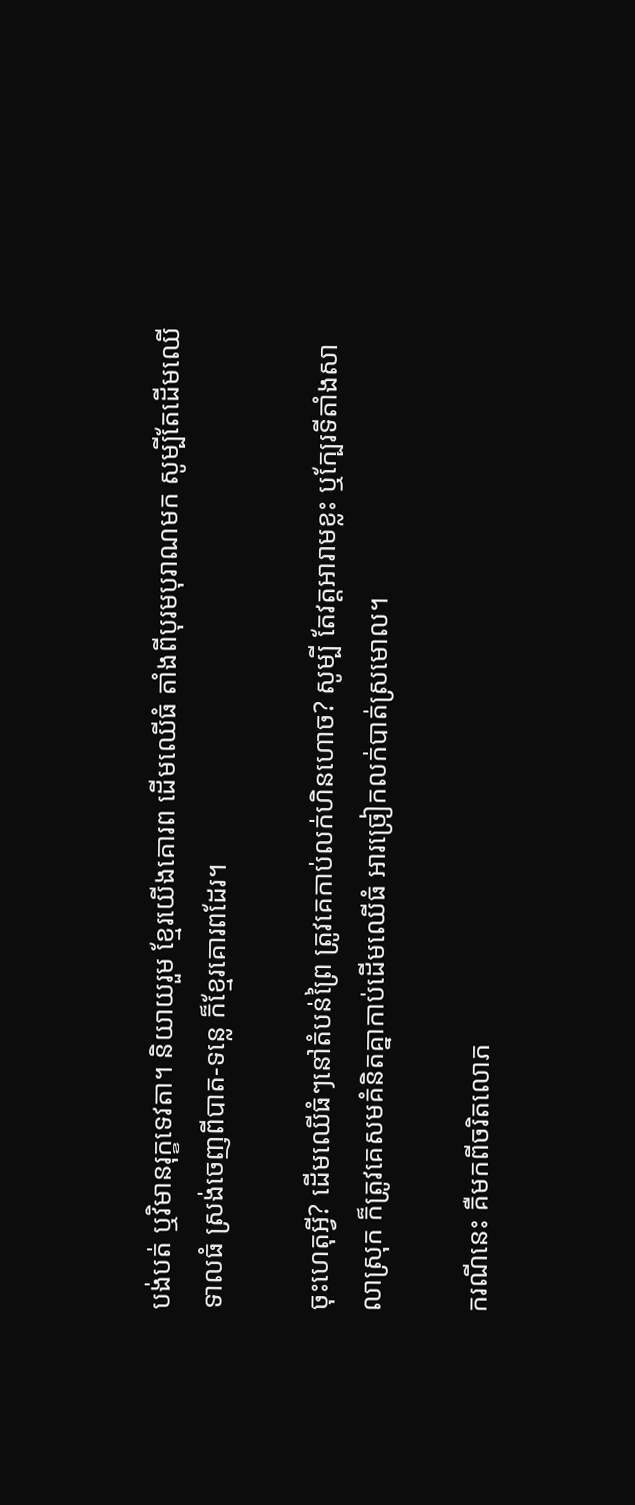បង់បត់ ឬវិមានរុក្ខទេវតា។ និយាយរួម ខ្មែរយើងគោរព ដើមឈើធំ តាំងពីបុរមបុរាណមក សូម្បីតែដើមឈើទាលធំ ស្រង់ចេញពីបាត-ទន្លេ ក៏ខ្មែរគោរពដែរ។

ចុះហេតុអ្វី? ដើមឈើធំៗនៅតំបន់ព្រៃ ត្រូវគេកាប់លក់ហិនហោច? សូម្បី តែវត្តអារាមខ្លះ ឬក្បែរទីតាំងសាលាស្រុក ក៏ត្រូវគេសមគំនិតគ្នាកាប់ដើមឈើធំ អារច្រៀកលក់បាត់ស្រមោល។

ករណីនេះ គឺមកពីចរិតលោភ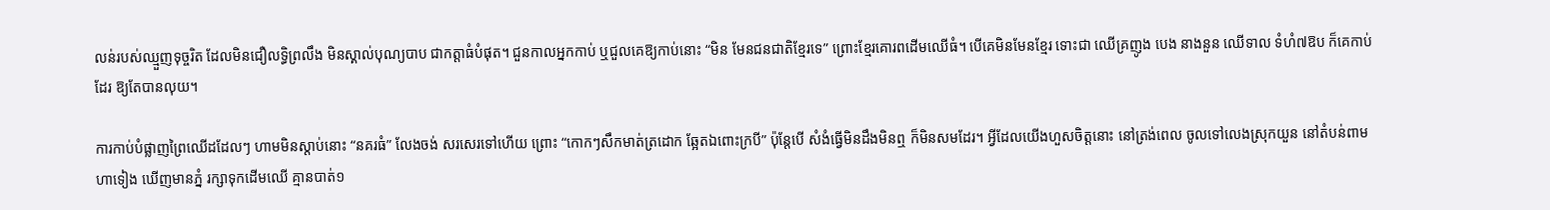លន់របស់ឈ្មួញទុច្ចរិត ដែលមិនជឿលទ្ធិព្រលឹង មិនស្គាល់បុណ្យបាប ជាកត្តាធំបំផុត។ ជួនកាលអ្នកកាប់ ឬជួលគេឱ្យកាប់នោះ “មិន មែនជនជាតិខ្មែរទេ” ព្រោះខ្មែរគោរពដើមឈើធំ។ បើគេមិនមែនខ្មែរ ទោះជា ឈើគ្រញូង បេង នាងនួន ឈើទាល ទំហំ៧ឱប ក៏គេកាប់ដែរ ឱ្យតែបានលុយ។

ការកាប់បំផ្លាញព្រៃឈើដដែលៗ ហាមមិនស្តាប់នោះ “នគរធំ” លែងចង់ សរសេរទៅហើយ ព្រោះ “កោកៗសឹកមាត់ត្រដោក ឆ្អែតឯពោះក្របី” ប៉ុន្តែបើ សំងំធ្វើមិនដឹងមិនឮ ក៏មិនសមដែរ។ អ្វីដែលយើងហួសចិត្តនោះ នៅត្រង់ពេល ចូលទៅលេងស្រុកយួន នៅតំបន់ពាម ហាទៀង ឃើញមានភ្នំ រក្សាទុកដើមឈើ គ្មានបាត់១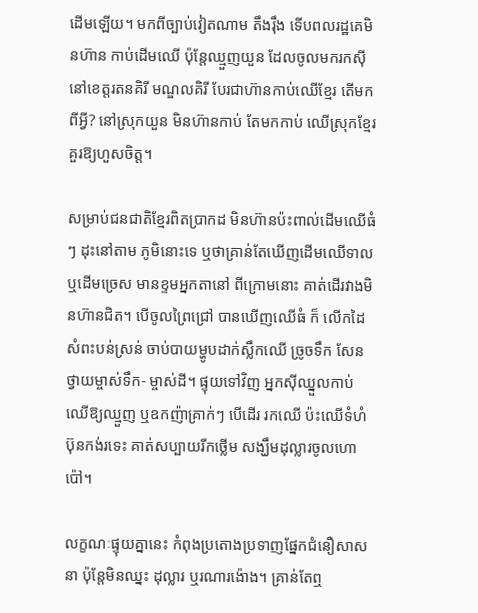ដើមឡើយ។ មកពីច្បាប់វៀតណាម តឹងរ៉ឹង ទើបពលរដ្ឋគេមិនហ៊ាន កាប់ដើមឈើ ប៉ុន្តែឈ្មួញយួន ដែលចូលមករកស៊ីនៅខេត្តរតនគិរី មណ្ឌលគិរី បែរជាហ៊ានកាប់ឈើខ្មែរ តើមកពីអ្វី? នៅស្រុកយួន មិនហ៊ានកាប់ តែមកកាប់ ឈើស្រុកខ្មែរ គួរឱ្យហួសចិត្ត។

សម្រាប់ជនជាតិខ្មែរពិតប្រាកដ មិនហ៊ានប៉ះពាល់ដើមឈើធំៗ ដុះនៅតាម ភូមិនោះទេ ឬថាគ្រាន់តែឃើញដើមឈើទាល ឬដើមច្រេស មានខ្ទមអ្នកតានៅ ពីក្រោមនោះ គាត់ដើរវាងមិនហ៊ានជិត។ បើចូលព្រៃជ្រៅ បានឃើញឈើធំ ក៏ លើកដៃសំពះបន់ស្រន់ ចាប់បាយម្ហូបដាក់ស្លឹកឈើ ច្រូចទឹក សែនថ្វាយម្ចាស់ទឹក- ម្ចាស់ដី។ ផ្ទុយទៅវិញ អ្នកស៊ីឈ្នួលកាប់ឈើឱ្យឈ្មួញ ឬឧកញ៉ាគ្រាក់ៗ បើដើរ រកឈើ ប៉ះឈើទំហំប៊ុនកង់រទេះ គាត់សប្បាយរីកថ្លើម សង្ឃឹមដុល្លារចូលហោប៉ៅ។

លក្ខណៈផ្ទុយគ្នានេះ កំពុងប្រតោងប្រទាញផ្នែកជំនឿសាសនា ប៉ុន្តែមិនឈ្នះ ដុល្លារ ឬរណារង៉ោង។ គ្រាន់តែឮ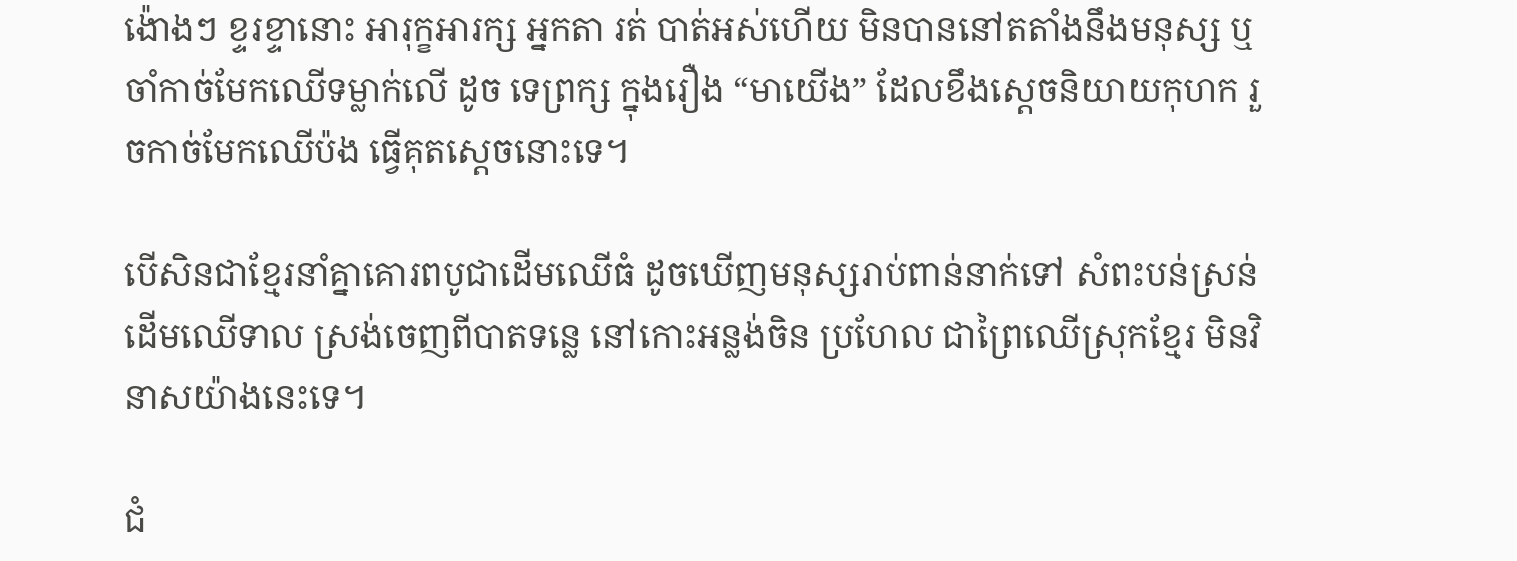ង៉ោងៗ ខ្ទរខ្ទានោះ អារុក្ខអារក្ស អ្នកតា រត់ បាត់អស់ហើយ មិនបាននៅតតាំងនឹងមនុស្ស ឬចាំកាច់មែកឈើទម្លាក់លើ ដូច ទេព្រក្ស ក្នុងរឿង “មាយើង” ដែលខឹងស្តេចនិយាយកុហក រួចកាច់មែកឈើប៉ង ធ្វើគុតស្តេចនោះទេ។

បើសិនជាខ្មែរនាំគ្នាគោរពបូជាដើមឈើធំ ដូចឃើញមនុស្សរាប់ពាន់នាក់ទៅ សំពះបន់ស្រន់ដើមឈើទាល ស្រង់ចេញពីបាតទន្លេ នៅកោះអន្លង់ចិន ប្រហែល ជាព្រៃឈើស្រុកខ្មែរ មិនវិនាសយ៉ាងនេះទេ។

ជំ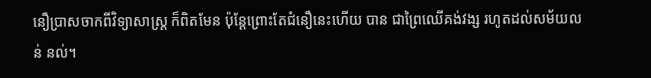នឿប្រាសចាកពីវិទ្យាសាស្ត្រ ក៏ពិតមែន ប៉ុន្តែព្រោះតែជំនឿនេះហើយ បាន ជាព្រៃឈើគង់វង្ស រហូតដល់សម័យលន់ នល់។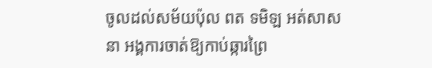ចូលដល់សម័យប៉ុល ពត ទមិឡ អត់សាសនា អង្គការចាត់ឱ្យកាប់ឆ្ការព្រៃ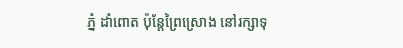ភ្នំ ដាំពោត ប៉ុន្តែព្រៃស្រោង នៅរក្សាទុ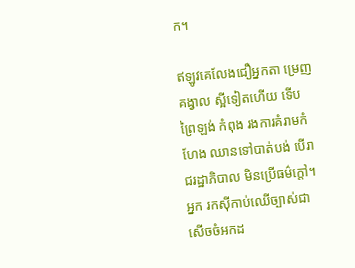ក។

ឥឡូវគេលែងជឿអ្នកតា ម្រេញគង្វាល ស្អីទៀតហើយ ទើបព្រៃឡង់ កំពុង រងការគំរាមកំហែង ឈានទៅបាត់បង់ បើរាជរដ្ឋាភិបាល មិនប្រើធម៌ក្តៅ។ អ្នក រកស៊ីកាប់ឈើច្បាស់ជាសើចចំអកដ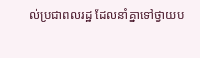ល់ប្រជាពលរដ្ឋ ដែលនាំគ្នាទៅថ្វាយប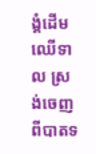ង្គំដើម ឈើទាល ស្រង់ចេញពីបាតទ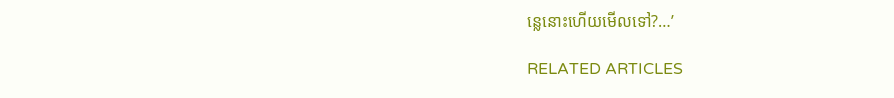ន្លេនោះហើយមើលទៅ?…’

RELATED ARTICLES